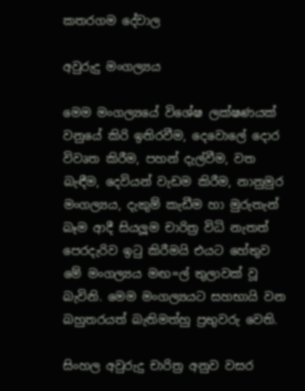කතරගම දේවාල

අවුරුදු මංගල්‍යය

මෙම මංගල්‍යයේ විශේෂ ලක්ෂණයක් වනුයේ කිරි ඉතිරවීම, දෙවොලේ දොර විවෘත කිරීම, පහන් දැල්වීම, වත බැඳීම, දෙවියන් වැඩම කිරීම, නානුමුර මංගල්‍යය, දැකුම් කැඩීම හා මුරුතැන් බෑම ආදී සියලූම චාරිත්‍ර විධි නැතත් පෙරදැරිව ඉටු කිරීමයි එයට හේතුව මේ මංගල්‍යය මඟ=ල් තුලාවක් වූ බැවිනි. මෙම මංගල්‍යයට සහභායි වන බහුතරයත් බැතිමත්හු ප්‍රභුවරු වෙති.

සිංහල අවුරුදු චාරිත්‍ර අනුව වසර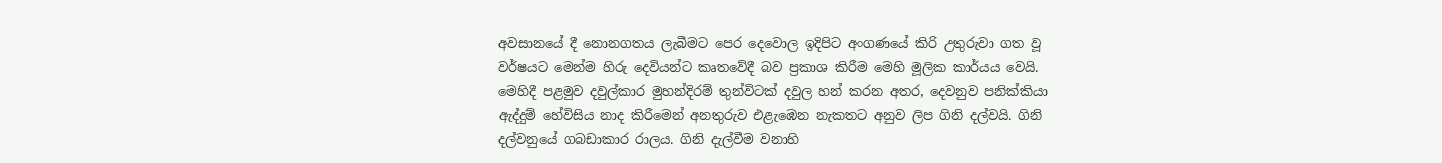අවසානයේ දී නොනගතය ලැබීමට පෙර දෙවොල ඉදිපිට අංගණයේ කිරි උතුරුවා ගත වූ වර්ෂයට මෙන්ම හිරු දෙවියන්ට කෘතවේදී බව ප්‍රකාශ කිරීම මෙහි මූලික කාර්යය වෙයි.
මෙහිදී පළමුව දවුල්කාර මුහන්දිරම් තුන්විටක් දවුල හන් කරන අතර, දෙවනුව පනික්කියා ඇද්දුම් හේවිසිය නාද කිරීමෙන් අනතුරුව එළැඹෙන නැකතට අනුව ලිප ගිනි දල්වයි. ගිනි දල්වනුයේ ගබඩාකාර රාලය. ගිනි දැල්වීම වනාහි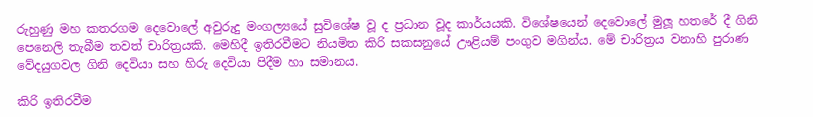රුහුණු මහ කතරගම දෙවොලේ අවුරුදු මංගල්‍යයේ සුවිශේෂ වූ ද ප්‍රධාන වූද කාර්යයකි. විශේෂයෙන් දෙවොලේ මුලූ හතරේ දී ගිනි පෙනෙලි තැබීම තවත් චාරිත්‍රයකි. මෙහිදී ඉතිරවීමට නියමිත කිරි සකසනුයේ ඌළියම් පංගුව මගින්ය. මේ චාරිත්‍රය වනාහි පුරාණ වේදයුගවල ගිනි දෙවියා සහ හිරු දෙවියා පිදීම හා සමානය.

කිරි ඉතිරවීම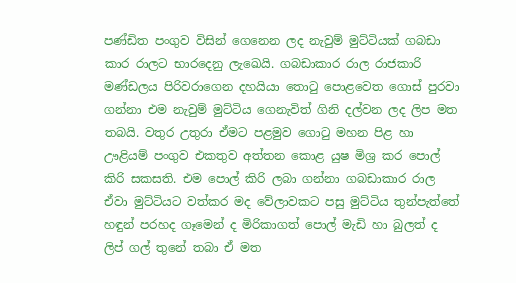පණ්ඩිත පංගුව විසින් ගෙනෙන ලද නැවුම් මුට්ටියක් ගබඩා කාර රාලට භාරදෙනු ලැඛෙයි. ගබඩාකාර රාල රාජකාරි මණ්ඩලය පිරිවරාගෙන දහයියා තොටු පොළවෙත ගොස් පුරවා ගන්නා එම නැවුම් මුට්ටිය ගෙනැවිත් ගිනි දල්වන ලද ලිප මත තබයි. වතුර උතුරා ඒමට පළමුව ගොටු මහන පිළ හා ඌළියම් පංගුව එකතුව අත්තන කොළ යුෂ මිශ්‍ර කර පොල් කිරි සකසති. එම පොල් කිරි ලබා ගන්නා ගබඩාකාර රාල ඒවා මුට්ටියට වත්කර මද වේලාවකට පසු මුට්ටිය තුන්පැත්තේ හඳුන් පරහද ගෑමෙන් ද මිරිකාගත් පොල් මැඩි හා බුලත් ද ලිප් ගල් තුනේ තබා ඒ මත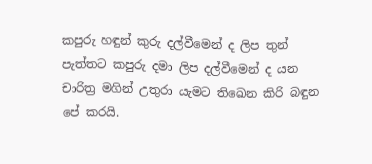කපුරු හඳුන් කුරු දල්වීමෙන් ද ලිප තුන් පැත්තට කපුරු දමා ලිප දල්වීමෙන් ද යන චාරිත්‍ර මගින් උතුරා යැමට තිඛෙන කිරි බඳුන පේ කරයි.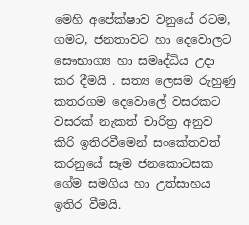මෙහි අපේක්ෂාව වනුයේ රටම, ගමට, ජනතාවට හා දෙවොලට සෞභාග්‍ය හා සමෘද්ධිය උදා කර දීමයි . සත්‍ය ලෙසම රුහුණු කතරගම දෙවොලේ වසරකට වසරක් නැකත් චාරිත්‍ර අනුව කිරි ඉතිරවීමෙන් සංකේතවත් කරනුයේ සෑම ජනකොටසක ගේම සමගිය හා උත්සාහය ඉතිර වීමයි.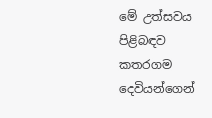මේ උත්සවය පිළිබඳව කතරගම දෙවියන්ගෙන්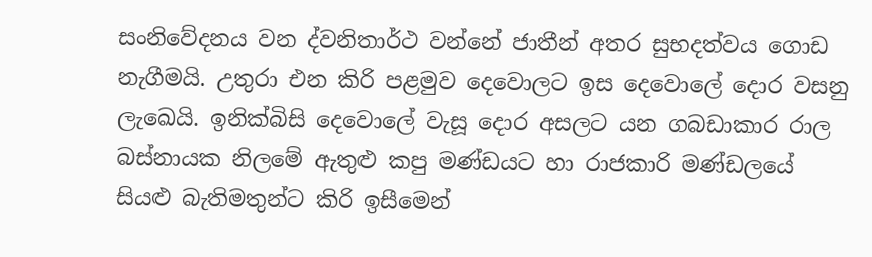සංනිවේදනය වන ද්වනිතාර්ථ වන්නේ ජාතීන් අතර සුභදත්වය ගොඩ නැගීමයි. උතුරා එන කිරි පළමුව දෙවොලට ඉස දෙවොලේ දොර වසනු ලැඛෙයි. ඉනික්බිසි දෙවොලේ වැසූ දොර අසලට යන ගබඩාකාර රාල බස්නායක නිලමේ ඇතුළු කපු මණ්ඩයට හා රාජකාරි මණ්ඩලයේ සියළු බැතිමතුන්ට කිරි ඉසීමෙන්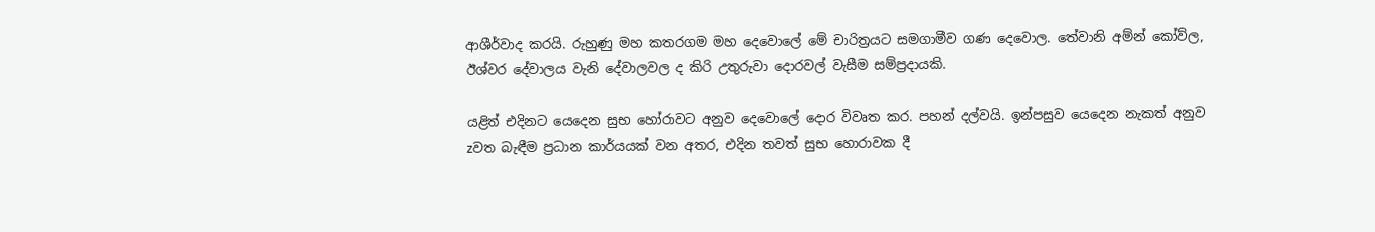ආශීර්වාද කරයි. රුහුණු මහ කතරගම මහ දෙවොලේ මේ චාරිත්‍රයට සමගාමීව ගණ දෙවොල. තේවානි අම්න් කෝව්ල, ඊශ්වර දේවාලය වැනි දේවාලවල ද කිරි උතුරුවා දොරවල් වැසීම සම්ප්‍රදායකි.

යළිත් එදිනට යෙදෙන සුභ හෝරාවට අනුව දෙවොලේ දොර විවෘත කර. පහන් දල්වයි. ඉන්පසුව යෙදෙන නැකත් අනුව zවත බැඳීම ප්‍රධාන කාර්යයක් වන අතර, එදින තවත් සුභ හොරාවක දී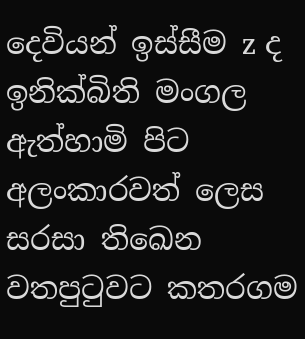දෙවියන් ඉස්සීම z ද ඉනික්බිති මංගල ඇත්හාමි පිට අලංකාරවත් ලෙස සරසා තිඛෙන වතපුටුවට කතරගම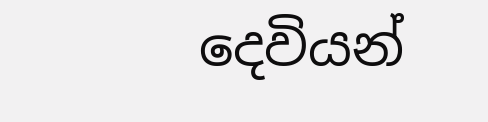දෙවියන්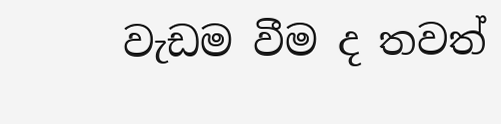වැඩම වීම ද තවත්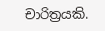චාරිත්‍රයකි.